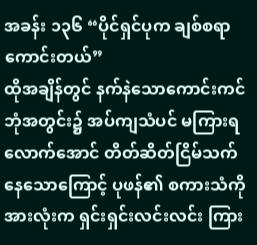အခန်း ၁၃၆ “ပိုင်ရှင်ပုက ချစ်စရာကောင်းတယ်”
ထိုအချိန်တွင် နက်နဲသောကောင်းကင်ဘုံအတွင်း၌ အပ်ကျသံပင် မကြားရလောက်အောင် တိတ်ဆိတ်ငြိမ်သက်နေသောကြောင့် ပုဖန်၏ စကားသံကို အားလုံးက ရှင်းရှင်းလင်းလင်း ကြား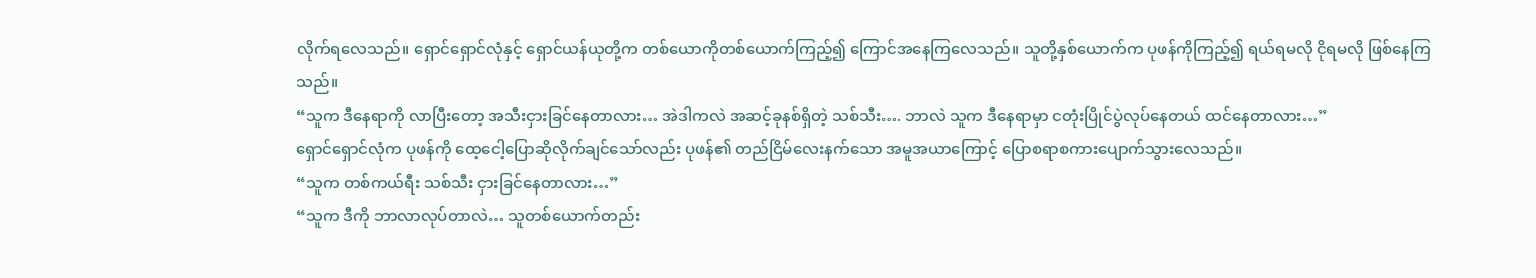လိုက်ရလေသည်။ ရှောင်ရှောင်လုံနှင့် ရှောင်ယန်ယုတို့က တစ်ယောကိုတစ်ယောက်ကြည့်၍ ကြောင်အနေကြလေသည်။ သူတို့နှစ်ယောက်က ပုဖန်ကိုကြည့်၍ ရယ်ရမလို ငိုရမလို ဖြစ်နေကြသည်။
“သူက ဒီနေရာကို လာပြီးတော့ အသီးငှားခြင်နေတာလား… အဲဒါကလဲ အဆင့်ခုနစ်ရှိတဲ့ သစ်သီး…. ဘာလဲ သူက ဒီနေရာမှာ ငတုံးပြိုင်ပွဲလုပ်နေတယ် ထင်နေတာလား…”
ရှောင်ရှောင်လုံက ပုဖန်ကို ထေ့ငေါ့ပြောဆိုလိုက်ချင်သော်လည်း ပုဖန်၏ တည်ငြိမ်လေးနက်သော အမူအယာကြောင့် ပြောစရာစကားပျောက်သွားလေသည်။
“သူက တစ်ကယ်ရီး သစ်သီး ငှားခြင်နေတာလား…”
“သူက ဒီကို ဘာလာလုပ်တာလဲ… သူတစ်ယောက်တည်း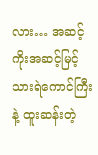လား… အဆင့်ကိုးအဆင့်မြင့် သားရဲကောင်ကြီးနဲ့ ထူးဆန်းတဲ့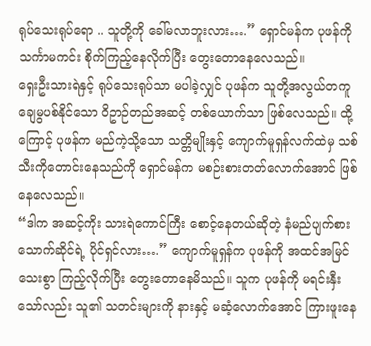ရုပ်သေးရုပ်ရော .. သူတို့ကို ခေါ်မလာဘူးလား….” ရှောင်မန်က ပုဖန်ကို သင်္ကာမကင်း စိုက်ကြည့်နေလိုက်ပြီး တွေးတောနေလေသည်။
ရှေးဦးသားရဲနှင့် ရုပ်သေးရုပ်သာ မပါခဲ့လျှင် ပုဖန်က သူတို့အလွယ်တကူ ချေမွပစ်နိုင်သော ဝိဥာဉ်တည်အဆင့် တစ်ယောက်သာ ဖြစ်လေသည်။ ထို့ကြောင့် ပုဖန်က မည်ကဲ့သို့သော သတ္တိမျိုးနှင့် ကျောက်မူရှန်လက်ထဲမှ သစ်သီးကိုတောင်းနေသည်ကို ရှောင်မန်က မစဉ်းစားတတ်လောက်အောင် ဖြစ်နေလေသည်။
“ဒါက အဆင့်ကိုး သားရဲကောင်ကြီး စောင့်နေတယ်ဆိုတဲ့ နံမည်ပျက်စားသောက်ဆိုင်ရဲ့ ပိုင်ရှင်လား….” ကျောက်မူရှန်က ပုဖန်ကို အထင်အမြင်သေးစွာ ကြည့်လိုက်ပြီး တွေးတောနေမိသည်။ သူက ပုဖန်ကို မရင်းနှီးသော်လည်း သူ၏ သတင်းများကို နားနှင့် မဆံ့လောက်အောင် ကြားဖူးနေ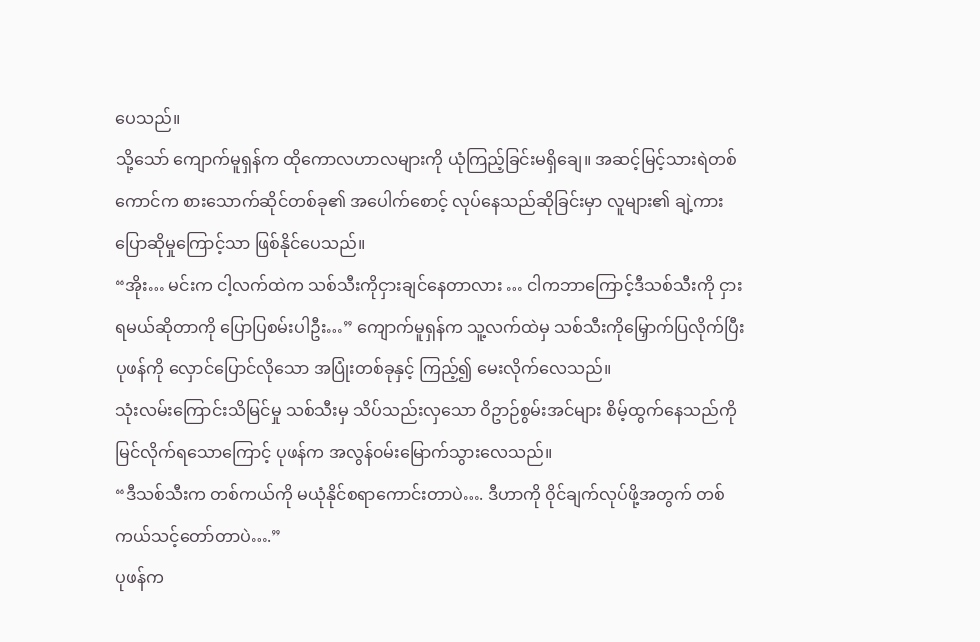ပေသည်။
သို့သော် ကျောက်မူရှန်က ထိုကောလဟာလများကို ယုံကြည့်ခြင်းမရှိချေ။ အဆင့်မြင့်သားရဲတစ်ကောင်က စားသောက်ဆိုင်တစ်ခု၏ အပေါက်စောင့် လုပ်နေသည်ဆိုခြင်းမှာ လူများ၏ ချဲ့ကားပြောဆိုမှုကြောင့်သာ ဖြစ်နိုင်ပေသည်။
“အိုး… မင်းက ငါ့လက်ထဲက သစ်သီးကိုငှားချင်နေတာလား … ငါကဘာကြောင့်ဒီသစ်သီးကို ငှားရမယ်ဆိုတာကို ပြောပြစမ်းပါဦး…” ကျောက်မူရှန်က သူ့လက်ထဲမှ သစ်သီးကိုမြှောက်ပြလိုက်ပြီး ပုဖန်ကို လှောင်ပြောင်လိုသော အပြုံးတစ်ခုနှင့် ကြည့်၍ မေးလိုက်လေသည်။
သုံးလမ်းကြောင်းသိမြင်မှု သစ်သီးမှ သိပ်သည်းလှသော ဝိဥာဉ်စွမ်းအင်များ စိမ့်ထွက်နေသည်ကို မြင်လိုက်ရသောကြောင့် ပုဖန်က အလွန်၀မ်းမြောက်သွားလေသည်။
“ဒီသစ်သီးက တစ်ကယ်ကို မယုံနိုင်စရာကောင်းတာပဲ…. ဒီဟာကို ဝိုင်ချက်လုပ်ဖို့အတွက် တစ်ကယ်သင့်တော်တာပဲ….”
ပုဖန်က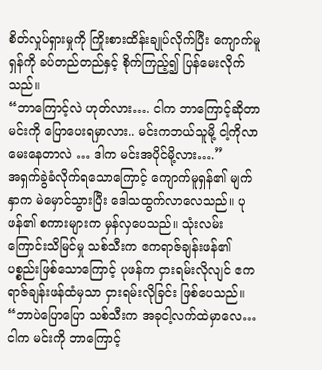စိတ်လှုပ်ရှားမှုကို ကြိုးစားထိန်းချုပ်လိုက်ပြီး ကျောက်မူရှန်ကို ခပ်တည်တည်နှင့် စိုက်ကြည့်၍ ပြန်မေးလိုက်သည်။
“ဘာကြောင့်လဲ ဟုတ်လား…. ငါက ဘာကြောင့်ဆိုတာ မင်းကို ပြောပေးရမှာလား.. မင်းကဘယ်သူမို့ ငါ့ကိုလာမေးနေတာလဲ … ဒါက မင်းအပိုင်မို့လား….”
အရှက်ခွဲခံလိုက်ရသောကြောင့် ကျောက်မူရှန်၏ မျက်နှာက မဲမှောင်သွားပြီး ဒေါသထွက်လာလေသည်။ ပုဖန်၏ စကားများက မှန်လှပေသည်။ သုံးလမ်းကြောင်းသိမြင်မှု သစ်သီးက ဧကရာဇ်ချန်းဖန်၏ ပစ္စည်းဖြစ်သောကြောင့် ပုဖန်က ငှားရမ်းလိုလျင် ဧကရာဇ်ချန်းဖန်ထံမှသာ ငှားရမ်းလိုခြင်း ဖြစ်ပေသည်။
“ဘာပဲပြောပြော သစ်သီးက အခုငါ့လက်ထဲမှာလေ… ငါက မင်းကို ဘာကြောင့်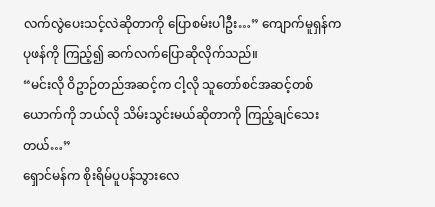လက်လွဲပေးသင့်လဲဆိုတာကို ပြောစမ်းပါဦး…” ကျောက်မူရှန်က ပုဖန်ကို ကြည့်၍ ဆက်လက်ပြောဆိုလိုက်သည်။
“မင်းလို ဝိဥာဉ်တည်အဆင့်က ငါ့လို သူတော်စင်အဆင့်တစ်ယောက်ကို ဘယ်လို သိမ်းသွင်းမယ်ဆိုတာကို ကြည့်ချင်သေးတယ်…”
ရှောင်မန်က စိုးရိမ်ပူပန်သွားလေ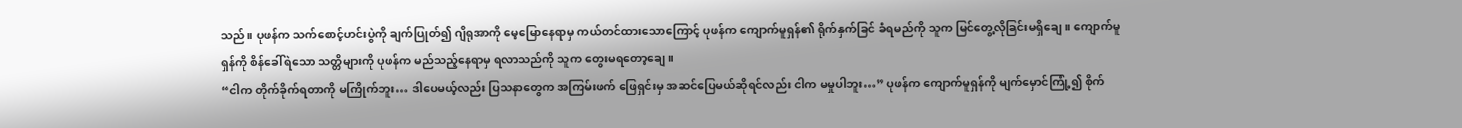သည်။ ပုဖန်က သက်စောင့်ဟင်းပွဲကို ချက်ပြုတ်၍ ဂျိရုအာကို မေ့မြောနေရာမှ ကယ်တင်ထားသောကြောင့် ပုဖန်က ကျောက်မူရှန်၏ ရိုက်နှက်ခြင် ခံရမည်ကို သူက မြင်တွေ့လိုခြင်းမရှိချေ။ ကျောက်မူရှန်ကို စိန်ခေါ်ရဲသော သတ္တိများကို ပုဖန်က မည်သည့်နေရာမှ ရလာသည်ကို သူက တွေးမရတော့ချေ။
“ငါက တိုက်ခိုက်ရတာကို မကြိုက်ဘူး… ဒါပေမယ့်လည်း ပြသနာတွေက အကြမ်းဖက် ဖြေရှင်းမှ အဆင်ပြေမယ်ဆိုရင်လည်း ငါက မမှုပါဘူး…” ပုဖန်က ကျောက်မူရှန်ကို မျက်မှောင်ကြုံ့၍ စိုက်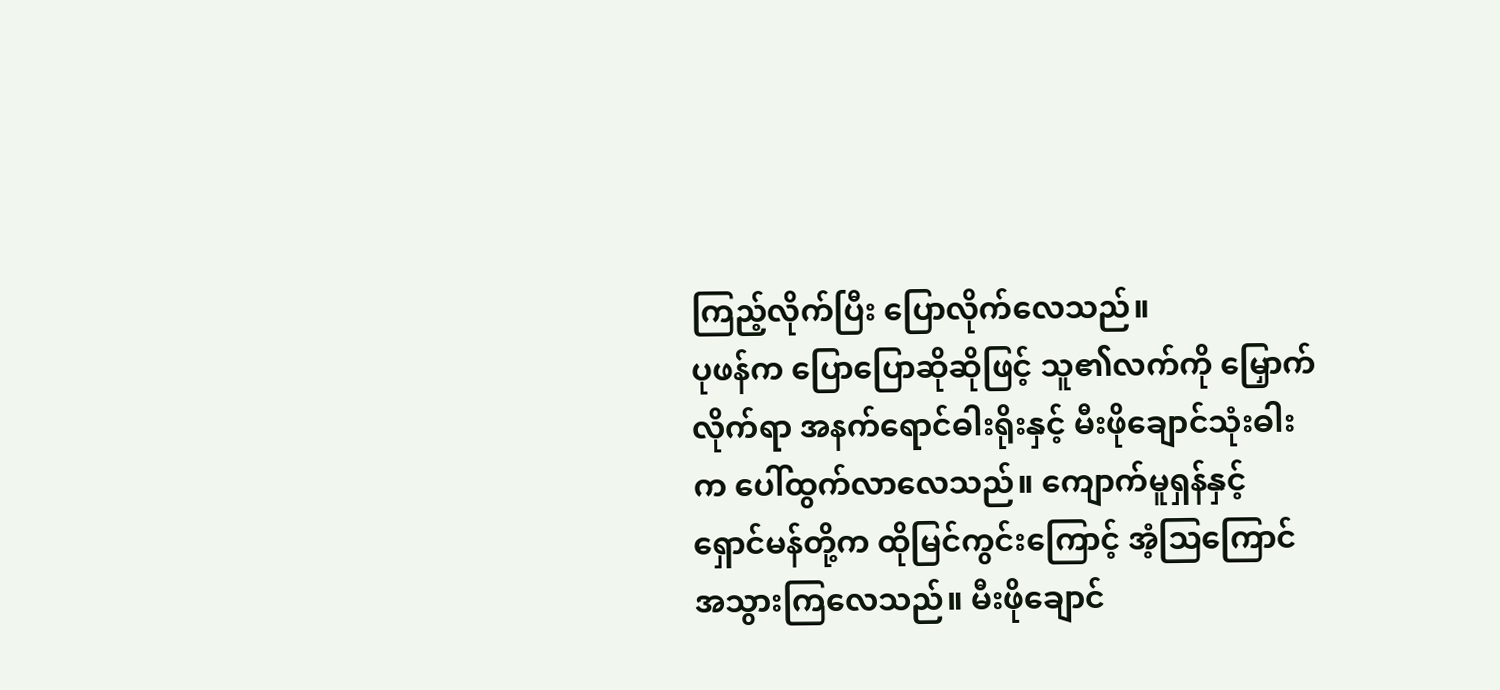ကြည့်လိုက်ပြီး ပြောလိုက်လေသည်။
ပုဖန်က ပြောပြောဆိုဆိုဖြင့် သူ၏လက်ကို မြှောက်လိုက်ရာ အနက်ရောင်ဓါးရိုးနှင့် မီးဖိုချောင်သုံးဓါးက ပေါ်ထွက်လာလေသည်။ ကျောက်မူရှန်နှင့် ရှောင်မန်တို့က ထိုမြင်ကွင်းကြောင့် အံ့သြကြောင်အသွားကြလေသည်။ မီးဖိုချောင်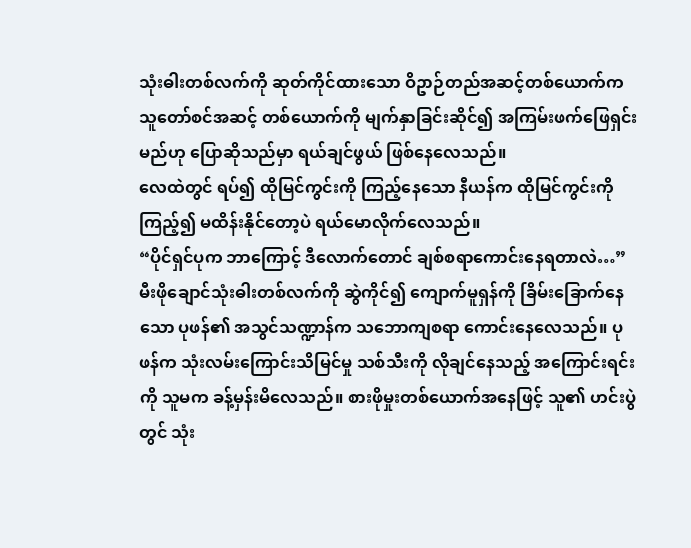သုံးဓါးတစ်လက်ကို ဆုတ်ကိုင်ထားသော ဝိဥာဉ်တည်အဆင့်တစ်ယောက်က သူတော်စင်အဆင့် တစ်ယောက်ကို မျက်နှာခြင်းဆိုင်၍ အကြမ်းဖက်ဖြေရှင်းမည်ဟု ပြောဆိုသည်မှာ ရယ်ချင်ဖွယ် ဖြစ်နေလေသည်။
လေထဲတွင် ရပ်၍ ထိုမြင်ကွင်းကို ကြည့်နေသော နီယန်က ထိုမြင်ကွင်းကို ကြည့်၍ မထိန်းနိုင်တော့ပဲ ရယ်မောလိုက်လေသည်။
“ပိုင်ရှင်ပုက ဘာကြောင့် ဒီလောက်တောင် ချစ်စရာကောင်းနေရတာလဲ…”
မီးဖိုချောင်သုံးဓါးတစ်လက်ကို ဆွဲကိုင်၍ ကျောက်မူရှန်ကို ခြိမ်းခြောက်နေသော ပုဖန်၏ အသွင်သဏ္ဍာန်က သဘောကျစရာ ကောင်းနေလေသည်။ ပုဖန်က သုံးလမ်းကြောင်းသိမြင်မှု သစ်သီးကို လိုချင်နေသည့် အကြောင်းရင်းကို သူမက ခန့်မှန်းမိလေသည်။ စားဖိုမှုးတစ်ယောက်အနေဖြင့် သူ၏ ဟင်းပွဲတွင် သုံး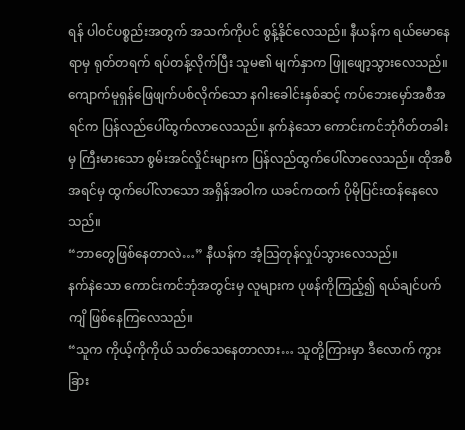ရန် ပါ၀င်ပစ္စည်းအတွက် အသက်ကိုပင် စွန့်နိုင်လေသည်။ နီယန်က ရယ်မောနေရာမှ ရုတ်တရက် ရပ်တန့်လိုက်ပြီး သူမ၏ မျက်နှာက ဖြူဖျော့သွားလေသည်။
ကျောက်မူရှန်ဖြေဖျက်ပစ်လိုက်သော နဂါးခေါင်းနှစ်ဆင့် ကပ်ဘေးမှော်အစီအရင်က ပြန်လည်ပေါ်ထွက်လာလေသည်။ နက်နဲသော ကောင်းကင်ဘုံဂိတ်တခါးမှ ကြီးမားသော စွမ်းအင်လှိုင်းများက ပြန်လည်ထွက်ပေါ်လာလေသည်။ ထိုအစီအရင်မှ ထွက်ပေါ်လာသော အရှိန်အဝါက ယခင်ကထက် ပိုမိုပြင်းထန်နေလေသည်။
“ဘာတွေဖြစ်နေတာလဲ…” နီယန်က အံ့သြတုန်လှုပ်သွားလေသည်။
နက်နဲသော ကောင်းကင်ဘုံအတွင်းမှ လူများက ပုဖန်ကိုကြည့်၍ ရယ်ချင်ပက်ကျိ ဖြစ်နေကြလေသည်။
“သူက ကိုယ့်ကိုကိုယ် သတ်သေနေတာလား… သူတို့ကြားမှာ ဒီလောက် ကွားခြား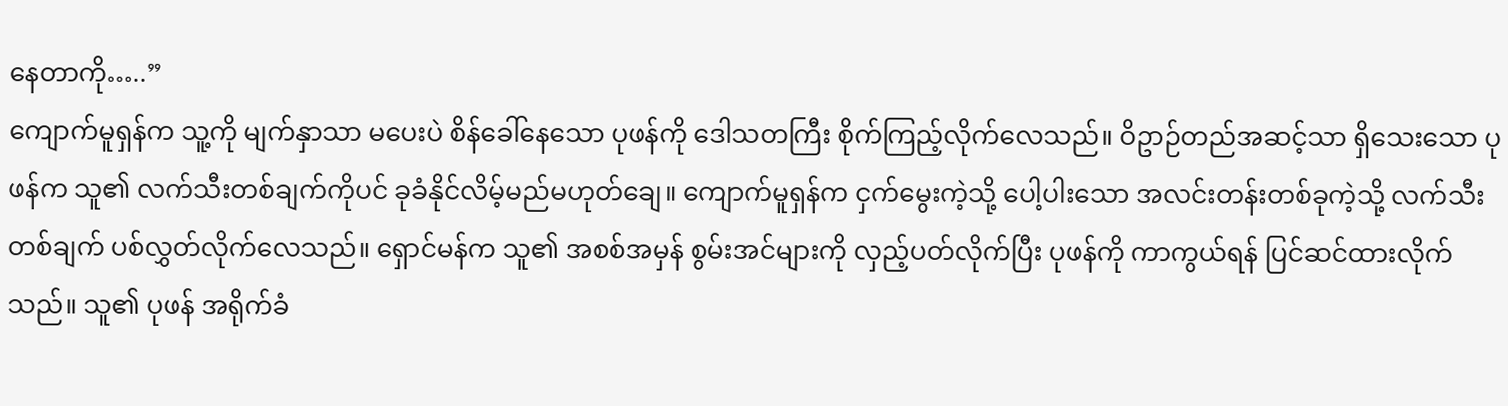နေတာကို…..”
ကျောက်မူရှန်က သူ့ကို မျက်နှာသာ မပေးပဲ စိန်ခေါ်နေသော ပုဖန်ကို ဒေါသတကြီး စိုက်ကြည့်လိုက်လေသည်။ ဝိဥာဉ်တည်အဆင့်သာ ရှိသေးသော ပုဖန်က သူ၏ လက်သီးတစ်ချက်ကိုပင် ခုခံနိုင်လိမ့်မည်မဟုတ်ချေ။ ကျောက်မူရှန်က ငှက်မွေးကဲ့သို့ ပေါ့ပါးသော အလင်းတန်းတစ်ခုကဲ့သို့ လက်သီးတစ်ချက် ပစ်လွှတ်လိုက်လေသည်။ ရှောင်မန်က သူ၏ အစစ်အမှန် စွမ်းအင်များကို လှည့်ပတ်လိုက်ပြီး ပုဖန်ကို ကာကွယ်ရန် ပြင်ဆင်ထားလိုက်သည်။ သူ၏ ပုဖန် အရိုက်ခံ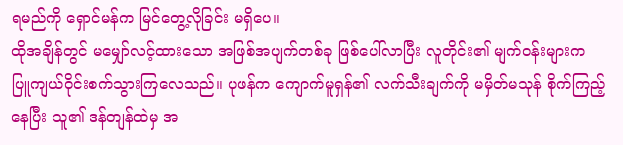ရမည်ကို ရှောင်မန်က မြင်တွေ့လိုခြင်း မရှိပေ။
ထိုအချိန်တွင် မမျှော်လင့်ထားသော အဖြစ်အပျက်တစ်ခု ဖြစ်ပေါ်လာပြီး လူတိုင်း၏ မျက်၀န်းများက ပြူကျယ်ဝိုင်းစက်သွားကြလေသည်။ ပုဖန်က ကျောက်မူရှန်၏ လက်သီးချက်ကို မမှိတ်မသုန် စိုက်ကြည့်နေပြီး သူ၏ ဒန်တျန်ထဲမှ အ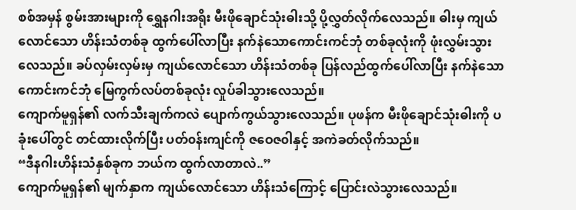စစ်အမှန် စွမ်းအားများကို ရွှေနဂါးအရိုး မီးဖိုချောင်သုံးဓါးသို့ ပို့လွှတ်လိုက်လေသည်။ ဓါးမှ ကျယ်လောင်သော ဟိန်းသံတစ်ခု ထွက်ပေါ်လာပြီး နက်နဲသောကောင်းကင်ဘုံ တစ်ခုလုံးကို ဖုံးလွှမ်းသွားလေသည်။ ခပ်လှမ်းလှမ်းမှ ကျယ်လောင်သော ဟိန်းသံတစ်ခု ပြန်လည်ထွက်ပေါ်လာပြီး နက်နဲသောကောင်းကင်ဘုံ မြေကွက်လပ်တစ်ခုလုံး လှုပ်ခါသွားလေသည်။
ကျောက်မူရှန်၏ လက်သီးချက်ကလဲ ပျောက်ကွယ်သွားလေသည်။ ပုဖန်က မီးဖိုချောင်သုံးဓါးကို ပခုံးပေါ်တွင် တင်ထားလိုက်ပြီး ပတ်၀န်းကျင်ကို ဇဝေဇ၀ါနှင့် အကဲခတ်လိုက်သည်။
“ဒီနဂါးဟိန်းသံနှစ်ခုက ဘယ်က ထွက်လာတာလဲ..”
ကျောက်မူရှန်၏ မျက်နှာက ကျယ်လောင်သော ဟိန်းသံကြောင့် ပြောင်းလဲသွားလေသည်။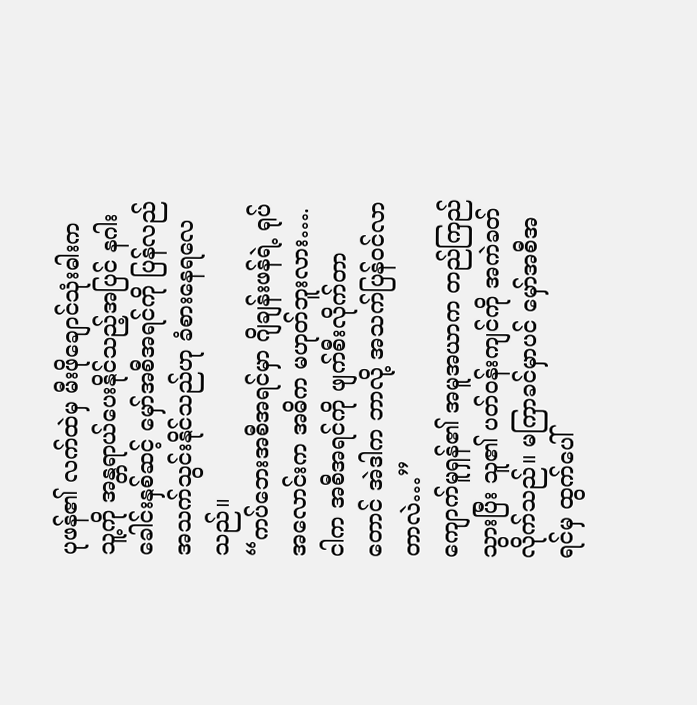ပုဖန်၏ လက်ထဲမှ မီးဖိုချောင်သုံးဓါးက သူ့ကို အန္တရာယ်ပေးနိုင်သည့်အပြင် နဂါးခေါင်းနှစ်ဆင့် မှော်အစီအရင်ကို ပြန်လည်အသက်သွင်းနိုင်သည်ဟု ခံစားနေရလေသည်။
“ကပ်ဘေးအစီအရင်မှာ ဂျိချန်းဖန်ရဲ့ ရုပ်အလောင်းက အဓိက မဟုတ်ဘူးလား…. ငါက အစီအရင်ကို ဖျက်စီးလိုက်တာတောင် အဲဒါက ဘာလို့ အသက်ပြန်၀င်လာတာလဲ…”
ကျောက်မူရှန်၏ အမူအယာက တည်ကြည်သွားပြီး သူ၏ ပတ်၀န်းကျင်ကို အကဲခတ်လိုက်သည်။ မကြာခင်မှာပင် မှော်အစီအရင်မှ ထွက်ပေါ်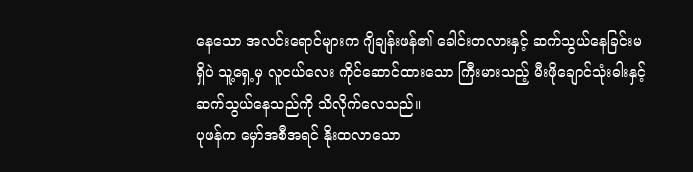နေသော အလင်းရောင်များက ဂျိချန်းဖန်၏ ခေါင်းတလားနှင့် ဆက်သွယ်နေခြင်းမရှိပဲ သူ့ရှေ့မှ လူငယ်လေး ကိုင်ဆောင်ထားသော ကြီးမားသည့် မီးဖိုချောင်သုံးဓါးနှင့် ဆက်သွယ်နေသည်ကို သိလိုက်လေသည်။
ပုဖန်က မှော်အစီအရင် နိုးထလာသော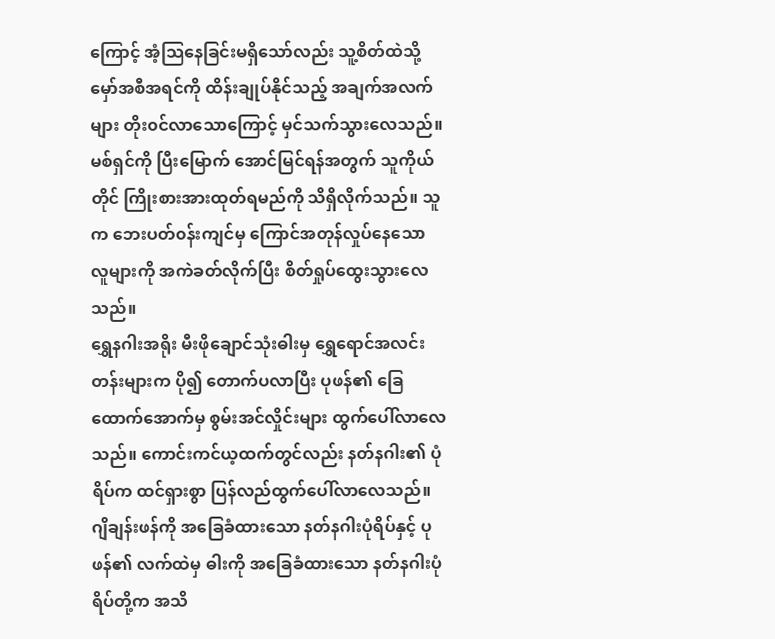ကြောင့် အံ့သြနေခြင်းမရှိသော်လည်း သူ့စိတ်ထဲသို့ မှော်အစီအရင်ကို ထိန်းချုပ်နိုင်သည့် အချက်အလက်များ တိုး၀င်လာသောကြောင့် မှင်သက်သွားလေသည်။ မစ်ရှင်ကို ပြီးမြောက် အောင်မြင်ရန်အတွက် သူကိုယ်တိုင် ကြိုးစားအားထုတ်ရမည်ကို သိရှိလိုက်သည်။ သူက ဘေးပတ်၀န်းကျင်မှ ကြောင်အတုန်လှုပ်နေသော လူများကို အကဲခတ်လိုက်ပြီး စိတ်ရှုပ်ထွေးသွားလေသည်။
ရွှေနဂါးအရိုး မီးဖိုချောင်သုံးဓါးမှ ရွှေရောင်အလင်းတန်းများက ပို၍ တောက်ပလာပြီး ပုဖန်၏ ခြေထောက်အောက်မှ စွမ်းအင်လှိုင်းများ ထွက်ပေါ်လာလေသည်။ ကောင်းကင်ယ့ထက်တွင်လည်း နတ်နဂါး၏ ပုံရိပ်က ထင်ရှားစွာ ပြန်လည်ထွက်ပေါ်လာလေသည်။ ဂျိချန်းဖန်ကို အခြေခံထားသော နတ်နဂါးပုံရိပ်နှင့် ပုဖန်၏ လက်ထဲမှ ဓါးကို အခြေခံထားသော နတ်နဂါးပုံရိပ်တို့က အသိ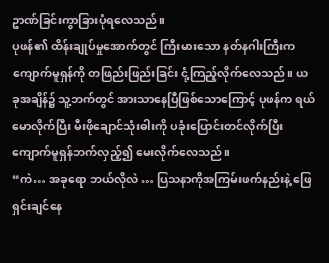ဥာဏ်ခြင်းကွာခြားပုံရလေသည်။
ပုဖန်၏ ထိန်းချုပ်မှုအောက်တွင် ကြီးမားသော နတ်နဂါးကြီးက ကျောက်မူရှန်ကို တဖြည်းဖြည်းခြင်း ငုံ့ကြည့်လိုက်လေသည်။ ယခုအချိန်၌ သူ့ဘက်တွင် အားသာနေပြီဖြစ်သောကြောင့် ပုဖန်က ရယ်မောလိုက်ပြီး မီးဖိုချောင်သုံးဓါးကို ပခုံးပြောင်းတင်လိုက်ပြီးကျောက်မူရှန်ဘက်လှည့်၍ မေးလိုက်လေသည်။
“ကဲ… အခုရော ဘယ်လိုလဲ … ပြသနာကိုအကြမ်းဖက်နည်းနဲ့ ဖြေရှင်းချင်နေ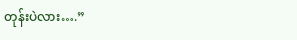တုန်းပဲလား….”